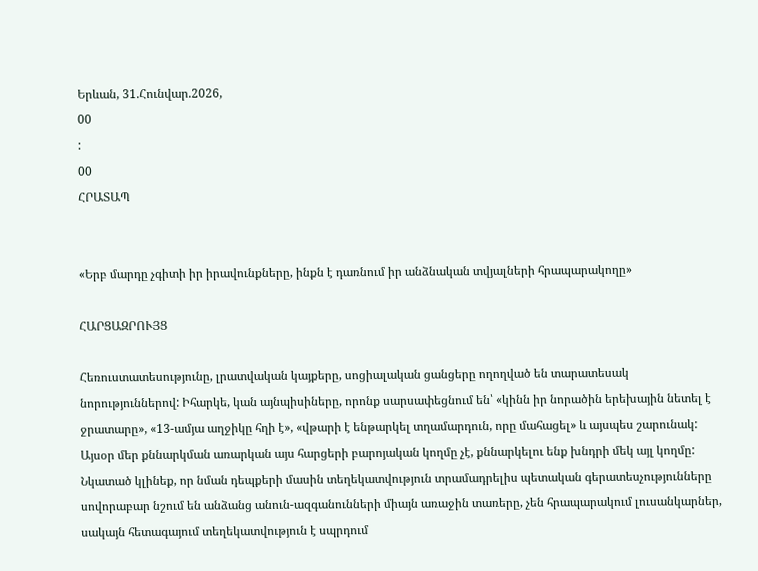Երևան, 31.Հունվար.2026,
00
:
00
ՀՐԱՏԱՊ


«Երբ մարդը չգիտի իր իրավունքները, ինքն է դառնում իր անձնական տվյալների հրապարակողը»

ՀԱՐՑԱԶՐՈՒՅՑ

Հեռուստատեսությունը, լրատվական կայքերը, սոցիալական ցանցերը ողողված են տարատեսակ նորություններով: Իհարկե, կան այնպիսիները, որոնք սարսափեցնում են՝ «կինն իր նորածին երեխային նետել է ջրատարը», «13-ամյա աղջիկը հղի է», «վթարի է ենթարկել տղամարդուն, որը մահացել» և այսպես շարունակ: Այսօր մեր քննարկման առարկան այս հարցերի բարոյական կողմը չէ, քննարկելու ենք խնդրի մեկ այլ կողմը: Նկատած կլինեք, որ նման դեպքերի մասին տեղեկատվություն տրամադրելիս պետական գերատեսչությունները սովորաբար նշում են անձանց անուն-ազգանունների միայն առաջին տառերը, չեն հրապարակում լուսանկարներ, սակայն հետագայում տեղեկատվություն է սպրդում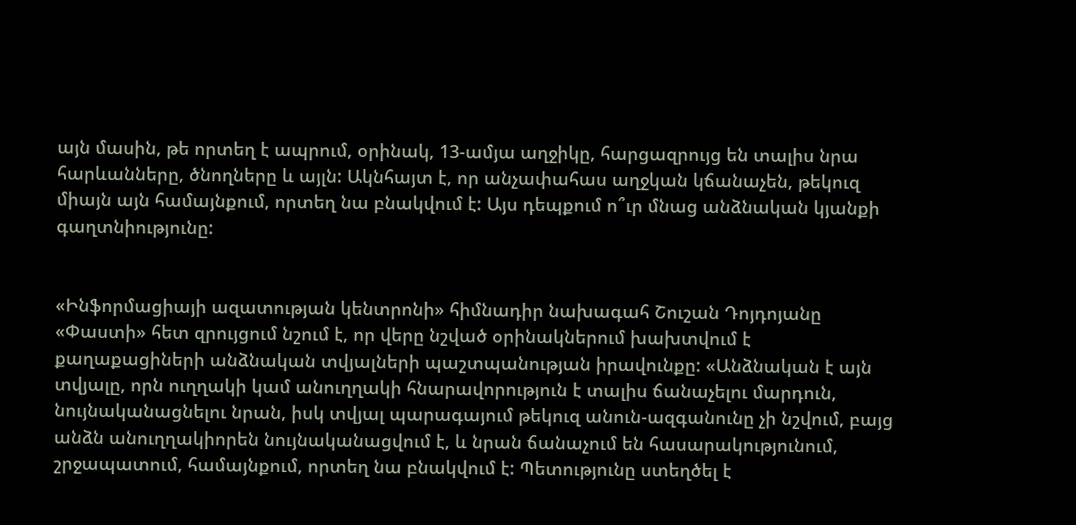այն մասին, թե որտեղ է ապրում, օրինակ, 13-ամյա աղջիկը, հարցազրույց են տալիս նրա հարևանները, ծնողները և այլն: Ակնհայտ է, որ անչափահաս աղջկան կճանաչեն, թեկուզ միայն այն համայնքում, որտեղ նա բնակվում է: Այս դեպքում ո՞ւր մնաց անձնական կյանքի գաղտնիությունը:


«Ինֆորմացիայի ազատության կենտրոնի» հիմնադիր նախագահ Շուշան Դոյդոյանը «Փաստի» հետ զրույցում նշում է, որ վերը նշված օրինակներում խախտվում է քաղաքացիների անձնական տվյալների պաշտպանության իրավունքը: «Անձնական է այն տվյալը, որն ուղղակի կամ անուղղակի հնարավորություն է տալիս ճանաչելու մարդուն, նույնականացնելու նրան, իսկ տվյալ պարագայում թեկուզ անուն-ազգանունը չի նշվում, բայց անձն անուղղակիորեն նույնականացվում է, և նրան ճանաչում են հասարակությունում, շրջապատում, համայնքում, որտեղ նա բնակվում է: Պետությունը ստեղծել է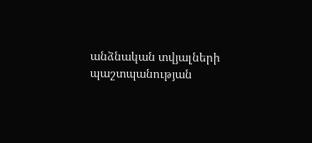անձնական տվյալների պաշտպանության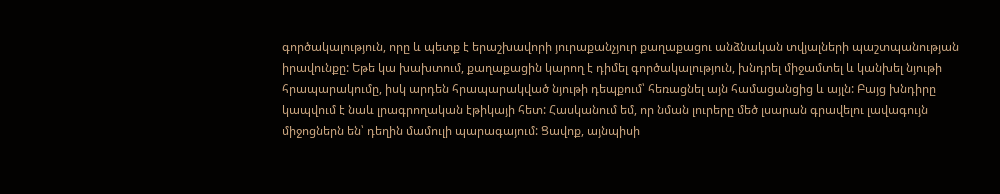գործակալություն, որը և պետք է երաշխավորի յուրաքանչյուր քաղաքացու անձնական տվյալների պաշտպանության իրավունքը: Եթե կա խախտում, քաղաքացին կարող է դիմել գործակալություն, խնդրել միջամտել և կանխել նյութի հրապարակումը, իսկ արդեն հրապարակված նյութի դեպքում՝ հեռացնել այն համացանցից և այլն: Բայց խնդիրը կապվում է նաև լրագրողական էթիկայի հետ: Հասկանում եմ, որ նման լուրերը մեծ լսարան գրավելու լավագույն միջոցներն են՝ դեղին մամուլի պարագայում: Ցավոք, այնպիսի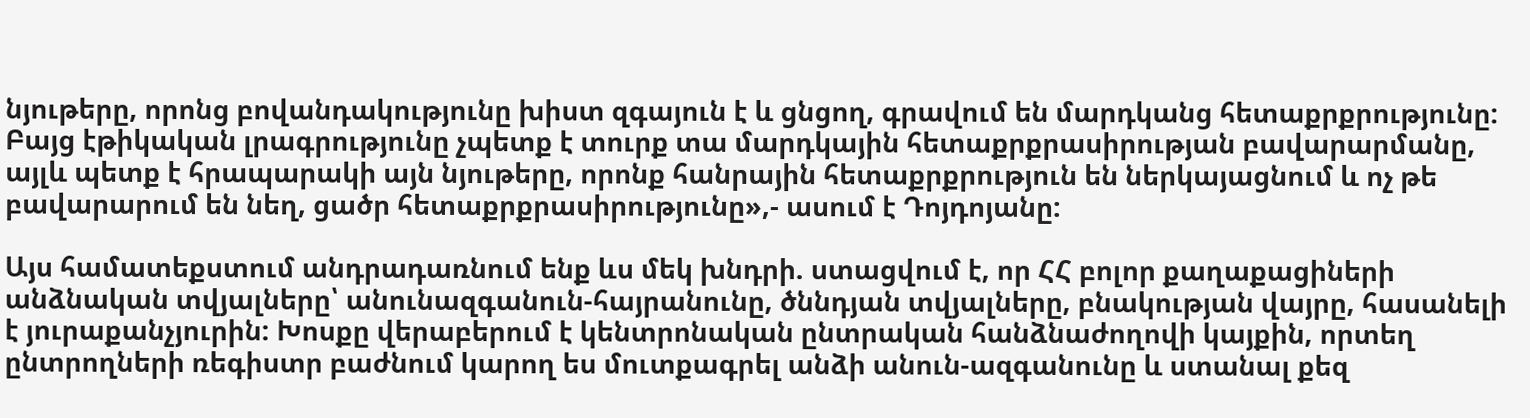նյութերը, որոնց բովանդակությունը խիստ զգայուն է և ցնցող, գրավում են մարդկանց հետաքրքրությունը: Բայց էթիկական լրագրությունը չպետք է տուրք տա մարդկային հետաքրքրասիրության բավարարմանը, այլև պետք է հրապարակի այն նյութերը, որոնք հանրային հետաքրքրություն են ներկայացնում և ոչ թե բավարարում են նեղ, ցածր հետաքրքրասիրությունը»,- ասում է Դոյդոյանը:

Այս համատեքստում անդրադառնում ենք ևս մեկ խնդրի. ստացվում է, որ ՀՀ բոլոր քաղաքացիների անձնական տվյալները՝ անունազգանուն-հայրանունը, ծննդյան տվյալները, բնակության վայրը, հասանելի է յուրաքանչյուրին: Խոսքը վերաբերում է կենտրոնական ընտրական հանձնաժողովի կայքին, որտեղ ընտրողների ռեգիստր բաժնում կարող ես մուտքագրել անձի անուն-ազգանունը և ստանալ քեզ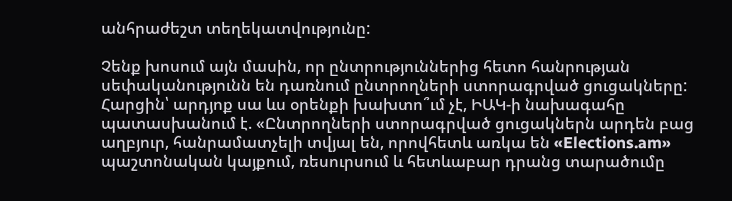անհրաժեշտ տեղեկատվությունը:

Չենք խոսում այն մասին, որ ընտրություններից հետո հանրության սեփականությունն են դառնում ընտրողների ստորագրված ցուցակները: Հարցին՝ արդյոք սա ևս օրենքի խախտո՞ւմ չէ, ԻԱԿ-ի նախագահը պատասխանում է. «Ընտրողների ստորագրված ցուցակներն արդեն բաց աղբյուր, հանրամատչելի տվյալ են, որովհետև առկա են «Elections.am» պաշտոնական կայքում, ռեսուրսում և հետևաբար դրանց տարածումը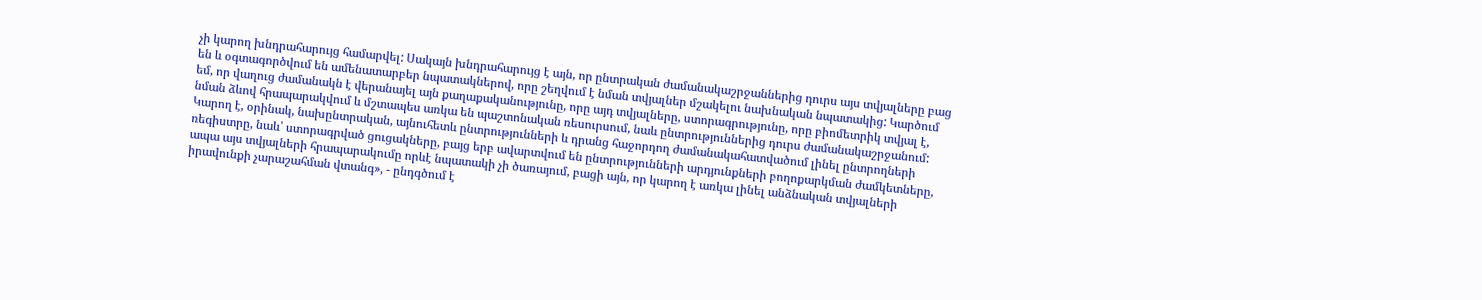չի կարող խնդրահարույց համարվել: Սակայն խնդրահարույց է այն, որ ընտրական ժամանակաշրջաններից դուրս այս տվյալները բաց են և օգտագործվում են ամենատարբեր նպատակներով, որը շեղվում է նման տվյալներ մշակելու նախնական նպատակից: Կարծում եմ, որ վաղուց ժամանակն է վերանայել այն քաղաքականությունը, որը այդ տվյալները, ստորագրությունը, որը բիոմետրիկ տվյալ է, նման ձևով հրապարակվում և մշտապես առկա են պաշտոնական ռեսուրսում, նաև ընտրություններից դուրս ժամանակաշրջանում: Կարող է, օրինակ, նախընտրական, այնուհետև ընտրությունների և դրանց հաջորդող ժամանակահատվածում լինել ընտրողների ռեգիստրը, նաև՝ ստորագրված ցուցակները, բայց երբ ավարտվում են ընտրությունների արդյունքների բողոքարկման ժամկետները, ապա այս տվյալների հրապարակումը որևէ նպատակի չի ծառայում, բացի այն, որ կարող է առկա լինել անձնական տվյալների իրավունքի չարաշահման վտանգ», - ընդգծում է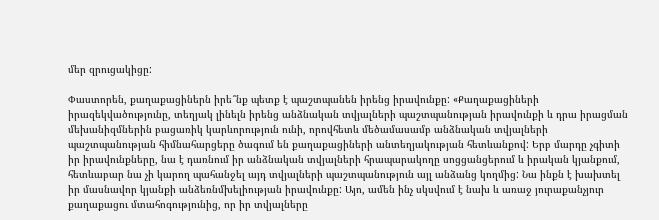մեր զրուցակիցը:

Փաստորեն, քաղաքացիներն իրե՞նք պետք է պաշտպանեն իրենց իրավունքը: «Քաղաքացիների իրազեկվածությունը, տեղյակ լինելն իրենց անձնական տվյալների պաշտպանության իրավունքի և դրա իրացման մեխանիզմներին բացառիկ կարևորություն ունի, որովհետև մեծամասամբ անձնական տվյալների պաշտպանության հիմնահարցերը ծագում են քաղաքացիների անտեղյակության հետևանքով: Երբ մարդը չգիտի իր իրավունքները, նա է դառնում իր անձնական տվյալների հրապարակողը սոցցանցերում և իրական կյանքում, հետևաբար նա չի կարող պահանջել այդ տվյալների պաշտպանություն այլ անձանց կողմից: Նա ինքն է խախտել իր մասնավոր կյանքի անձեռնմխելիության իրավունքը: Այո, ամեն ինչ սկսվում է նախ և առաջ յուրաքանչյուր քաղաքացու մտահոգությունից, որ իր տվյալները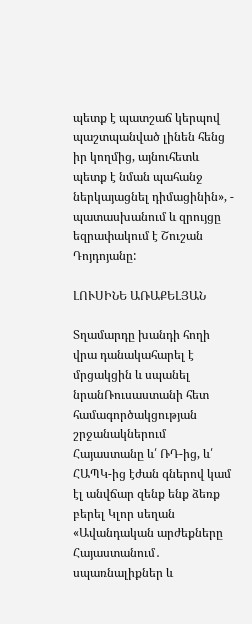պետք է պատշաճ կերպով պաշտպանված լինեն հենց իր կողմից, այնուհետև պետք է նման պահանջ ներկայացնել դիմացինին», - պատասխանում և զրույցը եզրափակում է Շուշան Դոյդոյանը:

ԼՈՒՍԻՆԵ ԱՌԱՔԵԼՅԱՆ

Տղամարդը խանդի հողի վրա դանակահարել է մրցակցին և սպանել նրանՌուսաստանի հետ համագործակցության շրջանակներում Հայաստանը և՛ ՌԴ-ից, և՛ ՀԱՊԿ-ից էժան գներով կամ էլ անվճար զենք ենք ձեռք բերել Կլոր սեղան «Ավանդական արժեքները Հայաստանում․ սպառնալիքներ և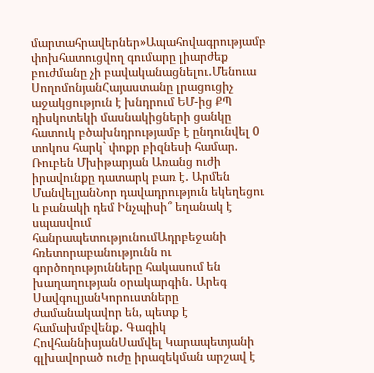մարտահրավերներ»Ապահովագրությամբ փոխհատուցվող գումարը լիարժեք բուժմանը չի բավականացնելու․Մենուա ՍողոմոնյանՀայաստանը լրացուցիչ աջակցություն է խնդրում ԵՄ-ից ՔՊ դիսկոտեկի մասնակիցների ցանկը հատուկ բծախնդրությամբ է ընդունվել 0 տոկոս հարկ` փոքր բիզնեսի համար. Ռուբեն Մխիթարյան Առանց ուժի իրավունքը դատարկ բառ է․ Արմեն ՄանվելյանՆոր դավադրություն եկեղեցու և բանակի դեմ Ինչպիսի՞ եղանակ է սպասվում հանրապետությունումԱդրբեջանի հռետորաբանությունն ու գործողությունները հակասում են խաղաղության օրակարգին․ Արեգ ՍավգուլյանԿորուստները ժամանակավոր են, պետք է համախմբվենք․ Գագիկ ՀովհաննիսյանՍամվել Կարապետյանի գլխավորած ուժը իրազեկման արշավ է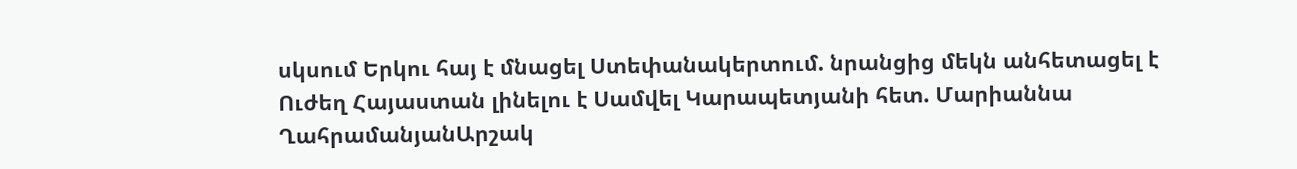սկսում Երկու հայ է մնացել Ստեփանակերտում. նրանցից մեկն անհետացել է Ուժեղ Հայաստան լինելու է Սամվել Կարապետյանի հետ. Մարիաննա ՂահրամանյանԱրշակ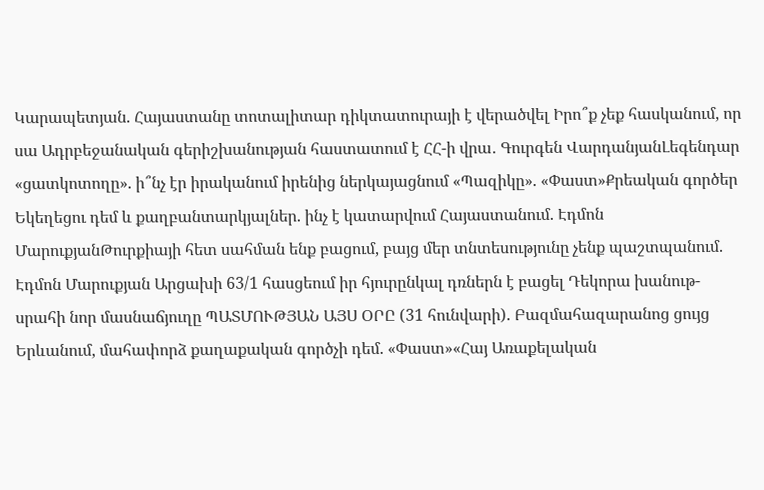Կարապետյան. Հայաստանը տոտալիտար դիկտատուրայի է վերածվել Իրո՞ք չեք հասկանում, որ սա Ադրբեջանական գերիշխանության հաստատում է ՀՀ-ի վրա․ Գուրգեն ՎարդանյանԼեգենդար «ցատկոտողը». ի՞նչ էր իրականում իրենից ներկայացնում «Պազիկը». «Փաստ»Քրեական գործեր Եկեղեցու դեմ և քաղբանտարկյալներ. ինչ է կատարվում Հայաստանում. Էդմոն ՄարուքյանԹուրքիայի հետ սահման ենք բացում, բայց մեր տնտեսությունը չենք պաշտպանում. Էդմոն Մարուքյան Արցախի 63/1 հասցեում իր հյուրընկալ դռներն է բացել Դեկորա խանութ-սրահի նոր մասնաճյուղը ՊԱՏՄՈՒԹՅԱՆ ԱՅՍ ՕՐԸ (31 հունվարի). Բազմահազարանոց ցույց Երևանում, մահափորձ քաղաքական գործչի դեմ. «Փաստ»«Հայ Առաքելական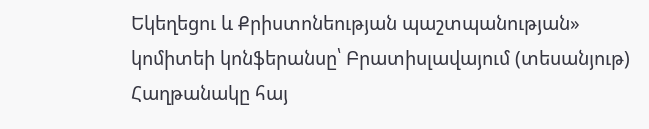Եկեղեցու և Քրիստոնեության պաշտպանության» կոմիտեի կոնֆերանսը՝ Բրատիսլավայում (տեսանյութ) Հաղթանակը հայ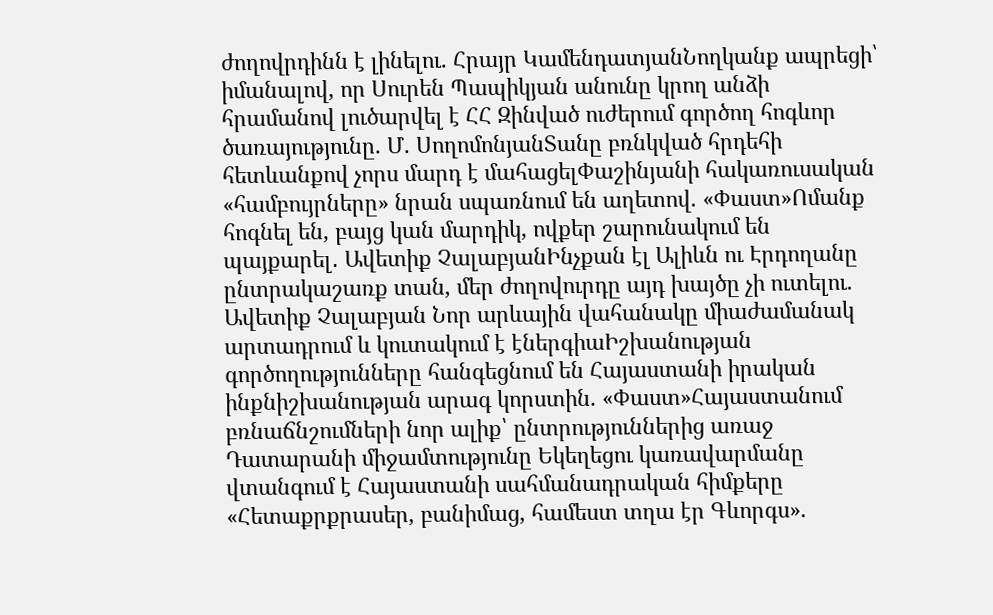ժողովրդինն է լինելու. Հրայր ԿամենդատյանՆողկանք ապրեցի՝ իմանալով, որ Սուրեն Պապիկյան անունը կրող անձի հրամանով լուծարվել է ՀՀ Զինված ուժերում գործող հոգևոր ծառայությունը. Մ. ՍողոմոնյանՏանը բռնկված հրդեհի հետևանքով չորս մարդ է մահացելՓաշինյանի հակառուսական «համբույրները» նրան սպառնում են աղետով. «Փաստ»Ոմանք հոգնել են, բայց կան մարդիկ, ովքեր շարունակում են պայքարել․ Ավետիք ՉալաբյանԻնչքան էլ Ալիևն ու Էրդողանը ընտրակաշառք տան, մեր ժողովուրդը այդ խայծը չի ուտելու. Ավետիք Չալաբյան Նոր արևային վահանակը միաժամանակ արտադրում և կուտակում է էներգիաԻշխանության գործողությունները հանգեցնում են Հայաստանի իրական ինքնիշխանության արագ կորստին. «Փաստ»Հայաստանում բռնաճնշումների նոր ալիք՝ ընտրություններից առաջ Դատարանի միջամտությունը Եկեղեցու կառավարմանը վտանգում է Հայաստանի սահմանադրական հիմքերը «Հետաքրքրասեր, բանիմաց, համեստ տղա էր Գևորգս».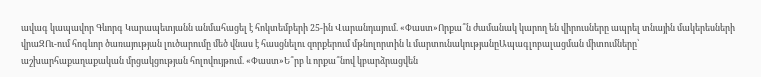ավագ կապավոր Գևորգ Կարապետյանն անմահացել է հոկտեմբերի 25-ին Վարանդայում. «Փաստ»Որքա՞ն ժամանակ կարող են վիրուսները ապրել տնային մակերեսների վրաԶՈւ-ում հոգևոր ծառայության լուծարումը մեծ վնաս է հասցնելու զորքերում մթնոլորտին և մարտունակությանըԱպագլոբալացման միտումները՝ աշխարհաքաղաքական մրցակցության հոլովույթում. «Փաստ»Ե՞րբ և որքա՞նով կբարձրացվեն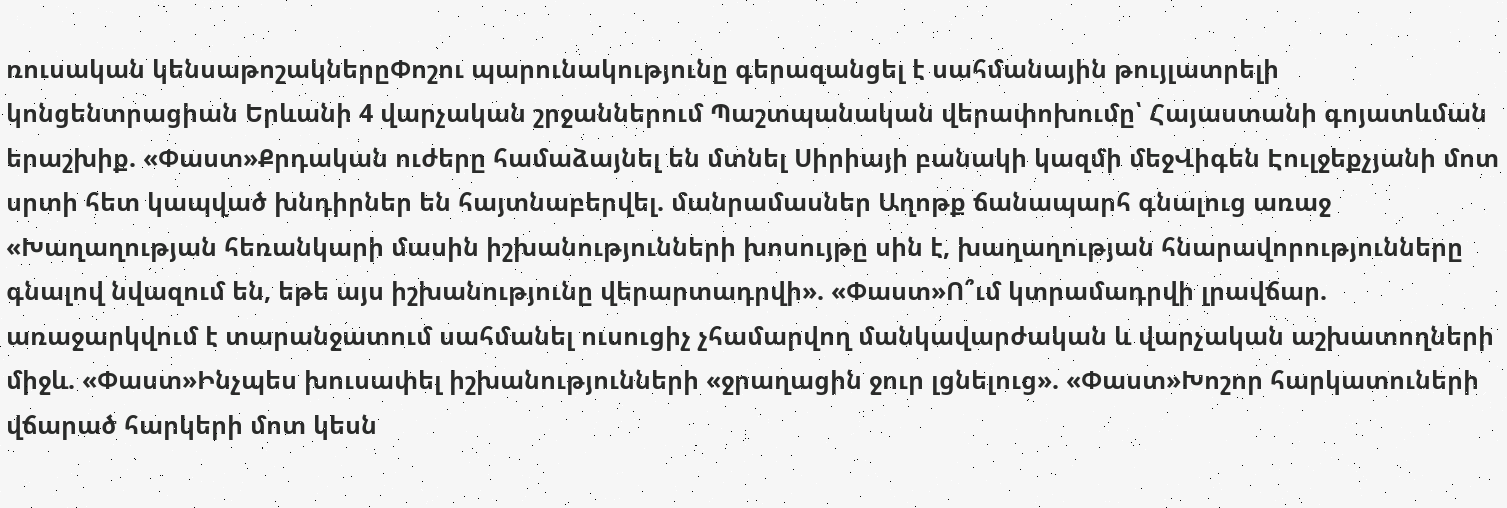ռուսական կենսաթոշակներըՓոշու պարունակությունը գերազանցել է սահմանային թույլատրելի կոնցենտրացիան Երևանի 4 վարչական շրջաններում Պաշտպանական վերափոխումը՝ Հայաստանի գոյատևման երաշխիք. «Փաստ»Քրդական ուժերը համաձայնել են մտնել Սիրիայի բանակի կազմի մեջՎիգեն Էուլջեքչյանի մոտ սրտի հետ կապված խնդիրներ են հայտնաբերվել. մանրամասներ Աղոթք ճանապարհ գնալուց առաջ «Խաղաղության հեռանկարի մասին իշխանությունների խոսույթը սին է, խաղաղության հնարավորությունները գնալով նվազում են, եթե այս իշխանությունը վերարտադրվի». «Փաստ»Ո՞ւմ կտրամադրվի լրավճար. առաջարկվում է տարանջատում սահմանել ուսուցիչ չհամարվող մանկավարժական և վարչական աշխատողների միջև. «Փաստ»Ինչպես խուսափել իշխանությունների «ջրաղացին ջուր լցնելուց». «Փաստ»Խոշոր հարկատուների վճարած հարկերի մոտ կեսն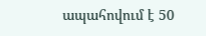ապահովում է 50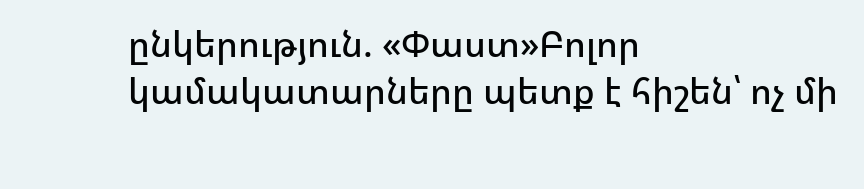ընկերություն. «Փաստ»Բոլոր կամակատարները պետք է հիշեն՝ ոչ մի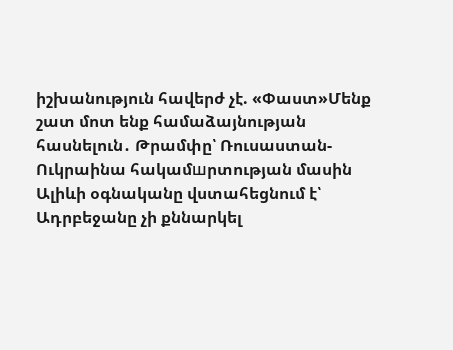իշխանություն հավերժ չէ. «Փաստ»Մենք շատ մոտ ենք համաձայնության հասնելուն․ Թրամփը՝ Ռուսաստան-Ուկրաինա հակամшրտության մասին Ալիևի օգնականը վստահեցնում է՝ Ադրբեջանը չի քննարկել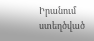Իրանում ստեղծված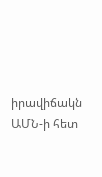իրավիճակն ԱՄՆ-ի հետ